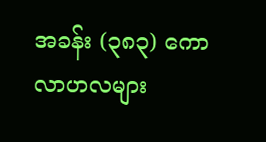အခန်း (၃၈၃) ကောလာဟလများ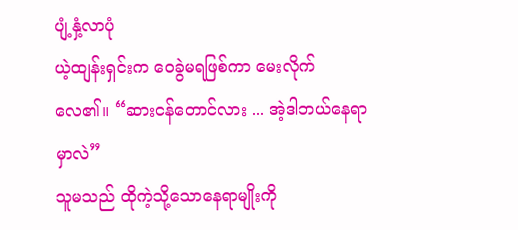ပျံ့နှံ့လာပုံ
ယဲ့ထျန်းရှင်းက ဝေခွဲမရဖြစ်ကာ မေးလိုက်လေ၏။ “ဆားငန်တောင်လား ... အဲ့ဒါဘယ်နေရာမှာလဲ”
သူမသည် ထိုကဲ့သို့သောနေရာမျိုးကို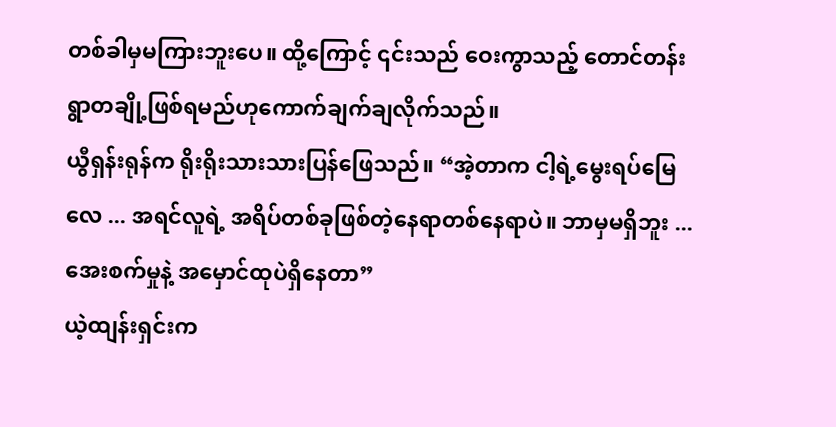တစ်ခါမှမကြားဘူးပေ။ ထို့ကြောင့် ၎င်းသည် ဝေးကွာသည့် တောင်တန်းရွာတချို့ဖြစ်ရမည်ဟုကောက်ချက်ချလိုက်သည်။
ယွီရှန်းရုန်က ရိုးရိုးသားသားပြန်ဖြေသည်။ “အဲ့တာက ငါ့ရဲ့မွေးရပ်မြေလေ ... အရင်လူရဲ့ အရိပ်တစ်ခုဖြစ်တဲ့နေရာတစ်နေရာပဲ။ ဘာမှမရှိဘူး ... အေးစက်မှုနဲ့ အမှောင်ထုပဲရှိနေတာ”
ယဲ့ထျန်းရှင်းက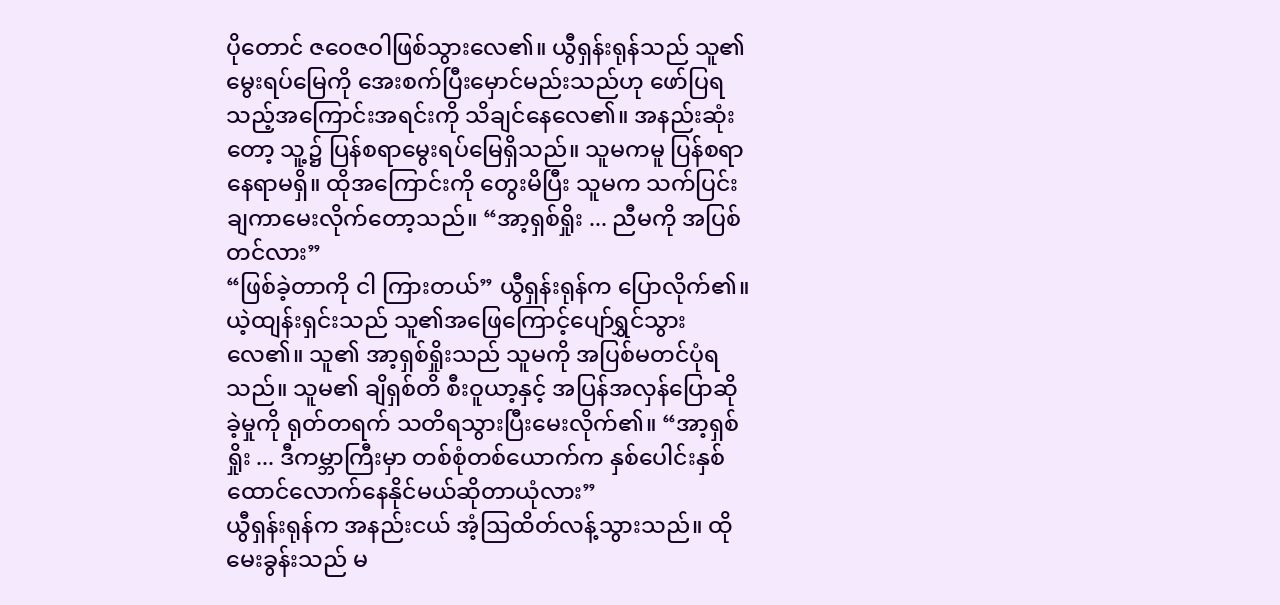ပိုတောင် ဇဝေဇဝါဖြစ်သွားလေ၏။ ယွီရှန်းရုန်သည် သူ၏မွေးရပ်မြေကို အေးစက်ပြီးမှောင်မည်းသည်ဟု ဖော်ပြရသည့်အကြောင်းအရင်းကို သိချင်နေလေ၏။ အနည်းဆုံးတော့ သူ့၌ ပြန်စရာမွေးရပ်မြေရှိသည်။ သူမကမူ ပြန်စရာနေရာမရှိ။ ထိုအကြောင်းကို တွေးမိပြီး သူမက သက်ပြင်းချကာမေးလိုက်တော့သည်။ “အာ့ရှစ်ရှိုး ... ညီမကို အပြစ်တင်လား”
“ဖြစ်ခဲ့တာကို ငါ ကြားတယ်” ယွီရှန်းရုန်က ပြောလိုက်၏။
ယဲ့ထျန်းရှင်းသည် သူ၏အဖြေကြောင့်ပျော်ရွှင်သွားလေ၏။ သူ၏ အာ့ရှစ်ရှိုးသည် သူမကို အပြစ်မတင်ပုံရသည်။ သူမ၏ ချိရှစ်တိ စီးဝူယာ့နှင့် အပြန်အလှန်ပြောဆိုခဲ့မှုကို ရုတ်တရက် သတိရသွားပြီးမေးလိုက်၏။ “အာ့ရှစ်ရှိုး ... ဒီကမ္ဘာကြီးမှာ တစ်စုံတစ်ယောက်က နှစ်ပေါင်းနှစ်ထောင်လောက်နေနိုင်မယ်ဆိုတာယုံလား”
ယွီရှန်းရုန်က အနည်းငယ် အံ့ဩထိတ်လန့်သွားသည်။ ထိုမေးခွန်းသည် မ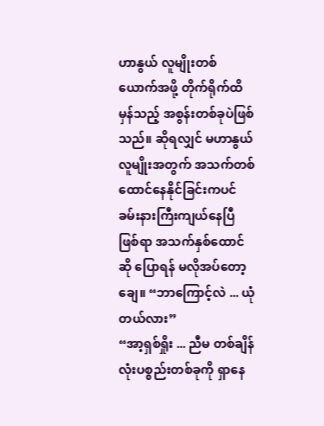ဟာနွယ် လူမျိုးတစ်ယောက်အဖို့ တိုက်ရိုက်ထိမှန်သည့် အစွန်းတစ်ခုပဲဖြစ်သည်။ ဆိုရလျှင် မဟာနွယ်လူမျိုးအတွက် အသက်တစ်ထောင်နေနိုင်ခြင်းကပင် ခမ်းနားကြီးကျယ်နေပြီဖြစ်ရာ အသက်နှစ်ထောင်ဆို ပြောရန် မလိုအပ်တော့ချေ။ “ဘာကြောင့်လဲ ... ယုံတယ်လား”
“အာ့ရှစ်ရှိုး ... ညီမ တစ်ချိန်လုံးပစ္စည်းတစ်ခုကို ရှာနေ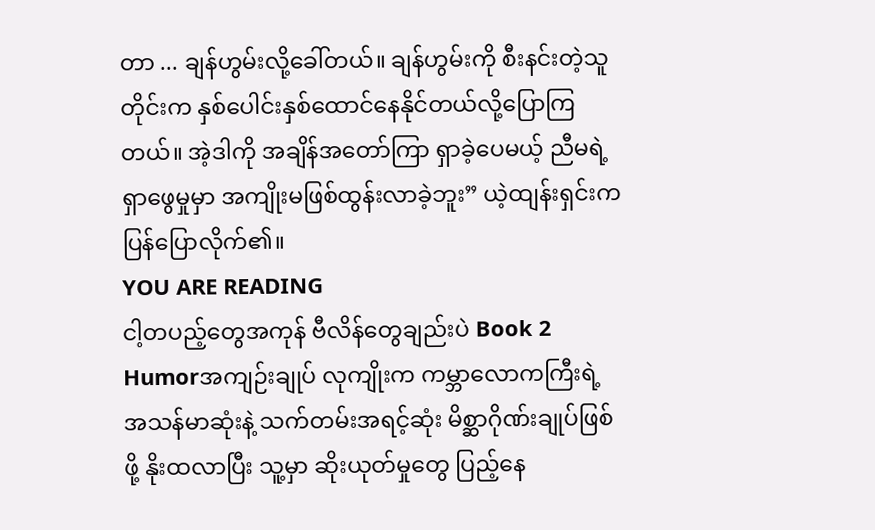တာ ... ချန်ဟွမ်းလို့ခေါ်တယ်။ ချန်ဟွမ်းကို စီးနင်းတဲ့သူတိုင်းက နှစ်ပေါင်းနှစ်ထောင်နေနိုင်တယ်လို့ပြောကြတယ်။ အဲ့ဒါကို အချိန်အတော်ကြာ ရှာခဲ့ပေမယ့် ညီမရဲ့ရှာဖွေမှုမှာ အကျိုးမဖြစ်ထွန်းလာခဲ့ဘူး” ယဲ့ထျန်းရှင်းက ပြန်ပြောလိုက်၏။
YOU ARE READING
ငါ့တပည့်တွေအကုန် ဗီလိန်တွေချည်းပဲ Book 2
Humorအကျဉ်းချုပ် လုကျိုးက ကမ္ဘာလောကကြီးရဲ့ အသန်မာဆုံးနဲ့ သက်တမ်းအရင့်ဆုံး မိစ္ဆာဂိုဏ်းချုပ်ဖြစ်ဖို့ နိုးထလာပြီး သူ့မှာ ဆိုးယုတ်မှုတွေ ပြည့်နေ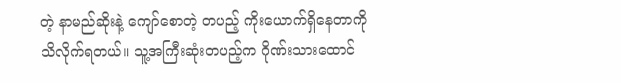တဲ့ နာမည်ဆိုးနဲ့ ကျော်စောတဲ့ တပည့် ကိုးယောက်ရှိနေတာကို သိလိုက်ရတယ်။ သူ့အကြီးဆုံးတပည့်က ဂိုဏ်းသားထောင်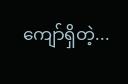ကျော်ရှိတဲ့...